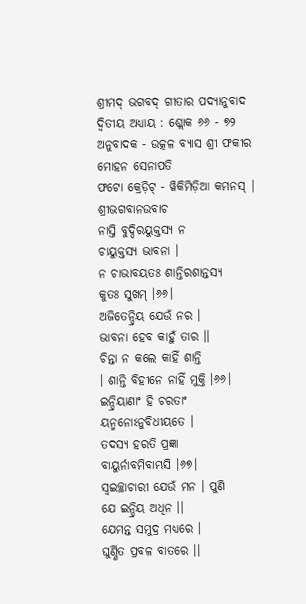ଶ୍ରୀମଦ୍ ଭଗବଦ୍ ଗୀତାର ପଦ୍ୟାନୁବାଦ
ଦ୍ୱିତୀୟ ଅଧ୍ୟାୟ : ଶ୍ଲୋକ ୬୬ - ୭୨
ଅନୁବାଦକ - ଉତ୍କଳ ବ୍ୟାସ ଶ୍ରୀ ଫକୀର ମୋହନ ସେନାପତି
ଫଟୋ କ୍ରେଡ଼ିଟ୍ - ୱିକିମିଡ଼ିଆ କମନସ୍ |
ଶ୍ରୀଭଗବାନଉବାଚ
ନାସ୍ତି ବୁଦ୍ଦିରୟୁକ୍ତସ୍ୟ ନ
ଚାୟୁକ୍ତସ୍ୟ ଭାବନା ।
ନ ଚାଭାବୟତଃ ଶାନ୍ତିରଶାନ୍ତସ୍ୟ
କୁତଃ ସୁଖମ୍ ।୬୬।
ଅଜିତେନ୍ଦ୍ରିୟ ଯେଉଁ ନର ।
ଭାବନା ହେବ କାହୁଁ ତାର ।।
ଚିନ୍ତା ନ କଲେ କାହିଁ ଶାନ୍ତି
। ଶାନ୍ତି ବିହୀନେ ନାହିଁ ମୁକ୍ତି ।୬୬।
ଇନ୍ଦ୍ରିୟାଣାଂ ହି ଚରତାଂ
ୟନ୍ମନୋଽନୁବିଧୀୟତେ ।
ତଦସ୍ୟ ହରତି ପ୍ରଜ୍ଞା
ବାୟୁର୍ନାବମିବାମ୍ଭସି ।୬୭।
ସ୍ୱଇଚ୍ଛାଚାରୀ ଯେଉଁ ମନ । ପୁଣି
ଯେ ଇନ୍ଦ୍ରିୟ ଅଧିନ ।।
ଯେମନ୍ତ ସମୁଦ୍ର ମଧ୍ୟରେ ।
ଘୁର୍ଣ୍ଣିତ ପ୍ରବଳ ବାତରେ ।।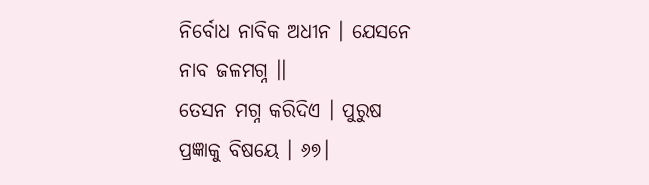ନିର୍ବୋଧ ନାବିକ ଅଧୀନ । ଯେସନେ
ନାବ ଜଳମଗ୍ନ ।।
ତେସନ ମଗ୍ନ କରିଦିଏ । ପୁରୁଷ
ପ୍ରଜ୍ଞାକୁ ବିଷୟେ । ୬୭।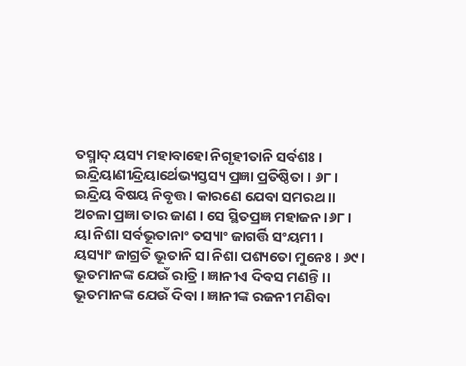ତସ୍ମାଦ୍ ୟସ୍ୟ ମହାବାହୋ ନିଗୃହୀତାନି ସର୍ବଶଃ ।
ଇନ୍ଦ୍ରିୟାଣୀନ୍ଦ୍ରିୟାର୍ଥେଭ୍ୟସ୍ତସ୍ୟ ପ୍ରଜ୍ଞା ପ୍ରତିଷ୍ଠିତା । ୬୮।
ଇନ୍ଦ୍ରିୟ ବିଷୟ ନିବୃତ୍ତ । କାରଣେ ଯେବା ସମରଥ ।।
ଅଚଳା ପ୍ରଜ୍ଞା ତାର ଜାଣ । ସେ ସ୍ଥିତପ୍ରଜ୍ଞ ମହାଜନ ।୬୮।
ୟା ନିଶା ସର୍ବଭୂତାନାଂ ତସ୍ୟାଂ ଜାଗର୍ତ୍ତି ସଂୟମୀ ।
ୟସ୍ୟାଂ ଜାଗ୍ରତି ଭୂତାନି ସା ନିଶା ପଶ୍ୟତୋ ମୁନେଃ । ୬୯।
ଭୂତମାନଙ୍କ ଯେଉଁ ରାତ୍ରି । ଜ୍ଞାନୀଏ ଦିବସ ମଣନ୍ତି ।।
ଭୂତମାନଙ୍କ ଯେଉଁ ଦିବା । ଜ୍ଞାନୀଙ୍କ ରଜନୀ ମଣିବା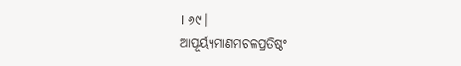। ୬୯।
ଆପୂର୍ୟ୍ୟମାଣମଚଳପ୍ରତିଷ୍ଠଂ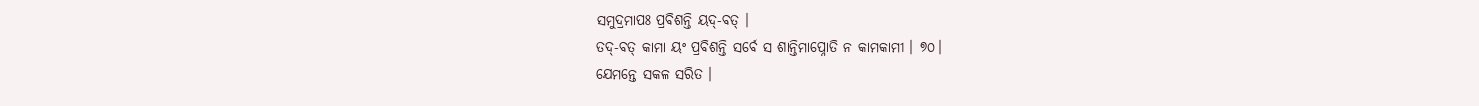ସମୁଦ୍ରମାପଃ ପ୍ରବିଶନ୍ତି ୟଦ୍-ବତ୍ ।
ତଦ୍-ବତ୍ କାମା ୟଂ ପ୍ରବିଶନ୍ତି ସର୍ବେ ସ ଶାନ୍ତିମାପ୍ନୋତି ନ କାମକାମୀ । ୭୦।
ଯେମନ୍ତେ ସକଳ ସରିତ ।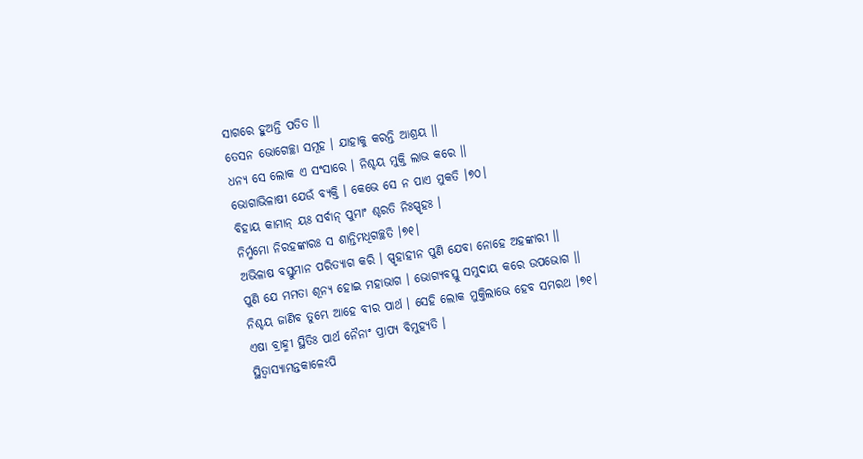ସାଗରେ ହୁଅନ୍ତି ପତିତ ।।
ତେସନ ଭୋଗେଚ୍ଛା ସମୂହ । ଯାହାକୁ କରନ୍ତି ଆଶ୍ରୟ ।।
ଧନ୍ୟ ସେ ଲୋକ ଏ ସଂସାରେ । ନିଶ୍ଚୟ ମୁକ୍ତି ଲାଭ କରେ ।।
ଭୋଗାଭିଳାଷୀ ଯେଉଁ ବ୍ୟକ୍ତି । କେଭେ ସେ ନ ପାଏ ମୁକତି ।୭୦।
ବିହାୟ କାମାନ୍ ୟଃ ସର୍ବାନ୍ ପୁମାଂ ଶ୍ଚରତି ନିଃସ୍ପୃହଃ ।
ନିର୍ମ୍ମମୋ ନିରହଙ୍କାରଃ ସ ଶାନ୍ତିମଧିଗଚ୍ଛତି ।୭୧।
ଅଭିଳାଷ ବସ୍ତୁମାନ ପରିତ୍ୟାଗ କରି । ସ୍ପୃହାହୀନ ପୁଣି ଯେବା ନୋହେ ଅହଙ୍କାରୀ ।।
ପୁଣି ଯେ ମମତା ଶୂନ୍ୟ ହୋଇ ମହାଭାଗ । ଭୋଗ୍ୟବସ୍ତୁ ସମୁଦାୟ କରେ ଉପଭୋଗ ।।
ନିଶ୍ଚୟ ଜାଣିବ ତୁମ୍ଭେ ଆହେ ବୀର ପାର୍ଥ । ସେହି ଲୋକ ମୁକ୍ତିଲାଭେ ହେବ ସମରଥ ।୭୧।
ଏଷା ବ୍ରାହ୍ମୀ ସ୍ଥିତିଃ ପାର୍ଥ ନୈନାଂ ପ୍ରାପ୍ୟ ବିମୁହ୍ୟତି ।
ସ୍ଥିତ୍ୱାସ୍ୟାମନ୍ତକାଳେଽପି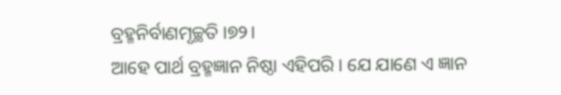ବ୍ରହ୍ମନିର୍ବାଣମୃଚ୍ଛତି ।୭୨।
ଆହେ ପାର୍ଥ ବ୍ରହ୍ମଜ୍ଞାନ ନିଷ୍ଠା ଏହିପରି । ଯେ ଯାଣେ ଏ ଜ୍ଞାନ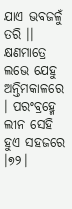ଯାଏ ଭବଜଳୁଁ ତରି ।।
କ୍ଷଣମାତ୍ରେ ଲଭେ ଯେହୁ ଅନ୍ତିମକାଳରେ । ପରଂବ୍ରହ୍ମେ ଲୀନ ସେହି ହୁଏ ସହଜରେ ।୭୨।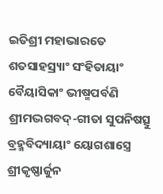ଇତିଶ୍ରୀ ମହାଭାରତେ ଶତସାହସ୍ର୍ୟାଂ ସଂହିତାୟାଂ ବୈୟାସିକାଂ ଭୀଷ୍ମପର୍ବଣି ଶ୍ରୀମଦ୍ଭଗବଦ୍-ଗୀତା ସୁପନିଷତ୍ସୁ ବ୍ରହ୍ମବିଦ୍ୟାୟାଂ ୟୋଗଶାସ୍ତ୍ରେ ଶ୍ରୀକୃଷ୍ଣାର୍ଜୁନ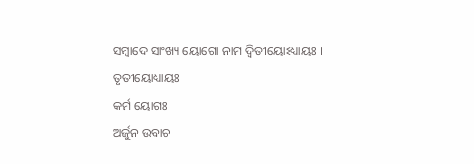ସମ୍ବାଦେ ସାଂଖ୍ୟ ୟୋଗୋ ନାମ ଦ୍ୱିତୀୟୋଽଧ୍ୟାୟଃ ।
ତୃତୀୟୋଧ୍ୟାୟଃ
କର୍ମ ୟୋଗଃ
ଅର୍ଜୁନ ଉବାଚ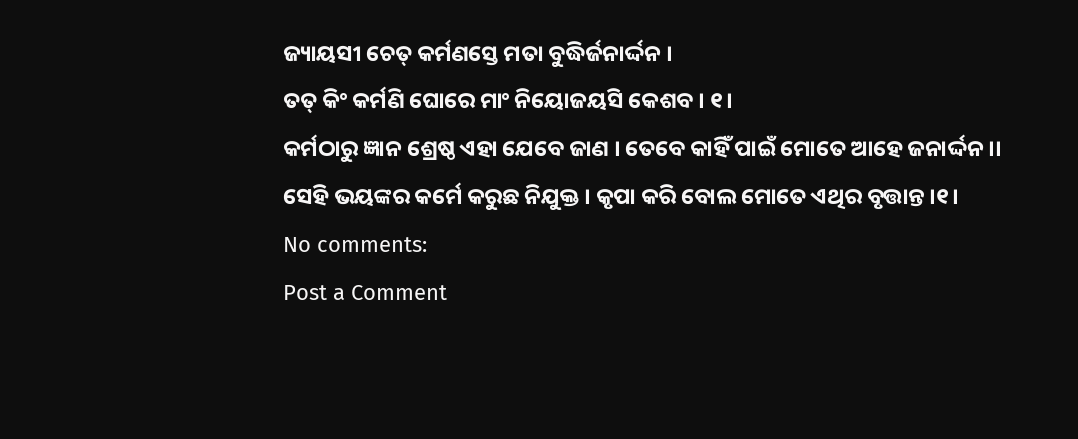ଜ୍ୟାୟସୀ ଚେତ୍ କର୍ମଣସ୍ତେ ମତା ବୁଦ୍ଧିର୍ଜନାର୍ଦ୍ଦନ ।
ତତ୍ କିଂ କର୍ମଣି ଘୋରେ ମାଂ ନିୟୋଜୟସି କେଶବ । ୧।
କର୍ମଠାରୁ ଜ୍ଞାନ ଶ୍ରେଷ୍ଠ ଏହା ଯେବେ ଜାଣ । ତେବେ କାହିଁ ପାଇଁ ମୋତେ ଆହେ ଜନାର୍ଦ୍ଦନ ।।
ସେହି ଭୟଙ୍କର କର୍ମେ କରୁଛ ନିଯୁକ୍ତ । କୃପା କରି ବୋଲ ମୋତେ ଏଥିର ବୃତ୍ତାନ୍ତ ।୧।
No comments:
Post a Comment